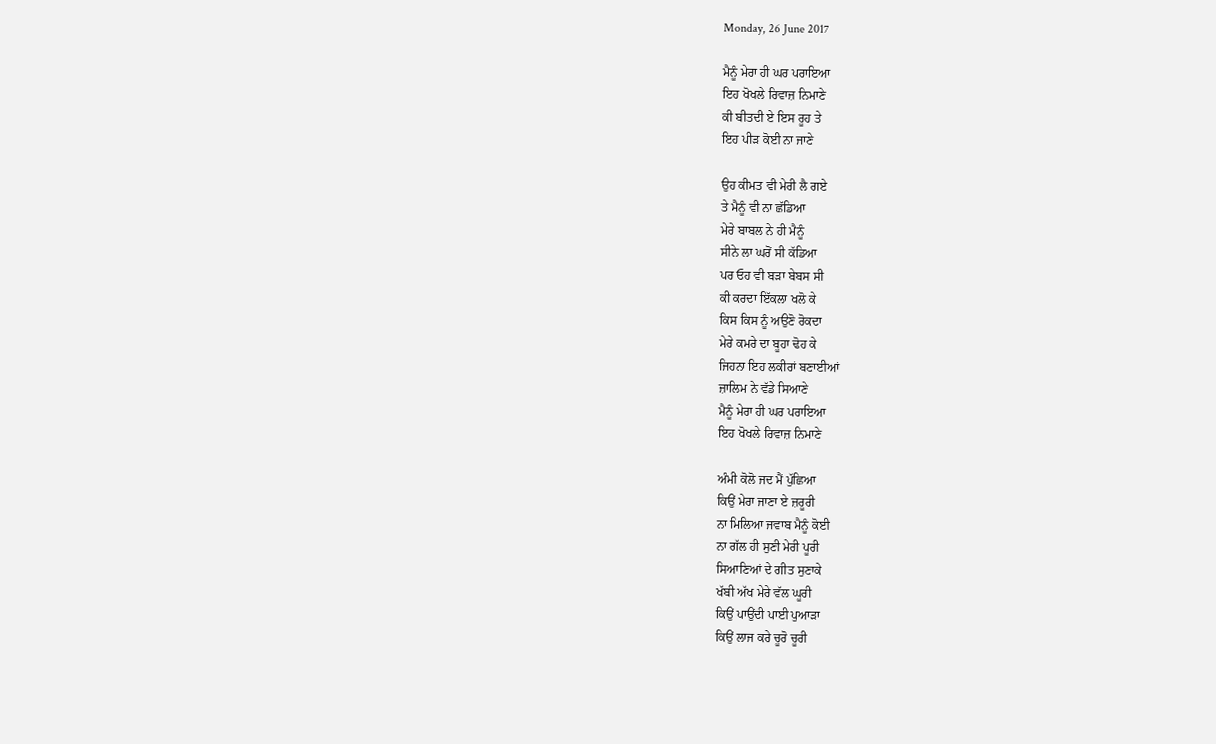Monday, 26 June 2017

ਮੈਨੂੰ ਮੇਰਾ ਹੀ ਘਰ ਪਰਾਇਆ
ਇਹ ਖੋਖਲੇ ਰਿਵਾਜ਼ ਨਿਮਾਣੇ
ਕੀ ਬੀਤਦੀ ਏ ਇਸ ਰੂਹ ਤੇ
ਇਹ ਪੀੜ ਕੋਈ ਨਾ ਜਾਣੇ

ਉਹ ਕੀਮਤ ਵੀ ਮੇਰੀ ਲੈ ਗਏ
ਤੇ ਮੈਨੂੰ ਵੀ ਨਾ ਛੱਡਿਆ
ਮੇਰੇ ਬਾਬਲ ਨੇ ਹੀ ਮੈਨੂੰ
ਸੀਨੇ ਲਾ ਘਰੋਂ ਸੀ ਕੱਡਿਆ
ਪਰ ਓਹ ਵੀ ਬੜਾ ਬੇਬਸ ਸੀ
ਕੀ ਕਰਦਾ ਇੱਕਲਾ ਖਲੋ ਕੇ
ਕਿਸ ਕਿਸ ਨੂੰ ਅਉਣੋ ਰੋਕਦਾ
ਮੇਰੇ ਕਮਰੇ ਦਾ ਬੂਹਾ ਢੋਹ ਕੇ
ਜਿਹਨਾ ਇਹ ਲਕੀਰਾਂ ਬਣਾਈਆਂ
ਜ਼ਾਲਿਮ ਨੇ ਵੱਡੇ ਸਿਆਣੇ
ਮੈਨੂੰ ਮੇਰਾ ਹੀ ਘਰ ਪਰਾਇਆ
ਇਹ ਖੋਖਲੇ ਰਿਵਾਜ਼ ਨਿਮਾਣੇ

ਅੰਮੀ ਕੋਲੋ ਜਦ ਮੈਂ ਪੁੱਛਿਆ
ਕਿਉਂ ਮੇਰਾ ਜਾਣਾ ਏ ਜ਼ਰੂਰੀ
ਨਾ ਮਿਲਿਆ ਜਵਾਬ ਮੈਨੂੰ ਕੋਈ
ਨਾ ਗੱਲ ਹੀ ਸੁਣੀ ਮੇਰੀ ਪੂਰੀ
ਸਿਆਣਿਆਂ ਦੇ ਗੀਤ ਸੁਣਾਕੇ
ਖੱਬੀ ਅੱਖ ਮੇਰੇ ਵੱਲ ਘੂਰੀ
ਕਿਉਂ ਪਾਉਂਦੀ ਪਾਈ ਪੁਆੜਾ
ਕਿਉਂ ਲਾਜ ਕਰੇ ਚੂਰੋ ਚੂਰੀ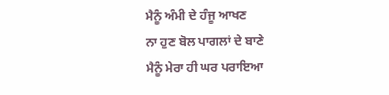ਮੈਨੂੰ ਅੰਮੀ ਦੇ ਹੰਜੂ ਆਖਣ
ਨਾ ਹੁਣ ਬੋਲ ਪਾਗਲਾਂ ਦੇ ਬਾਣੇ
ਮੈਨੂੰ ਮੇਰਾ ਹੀ ਘਰ ਪਰਾਇਆ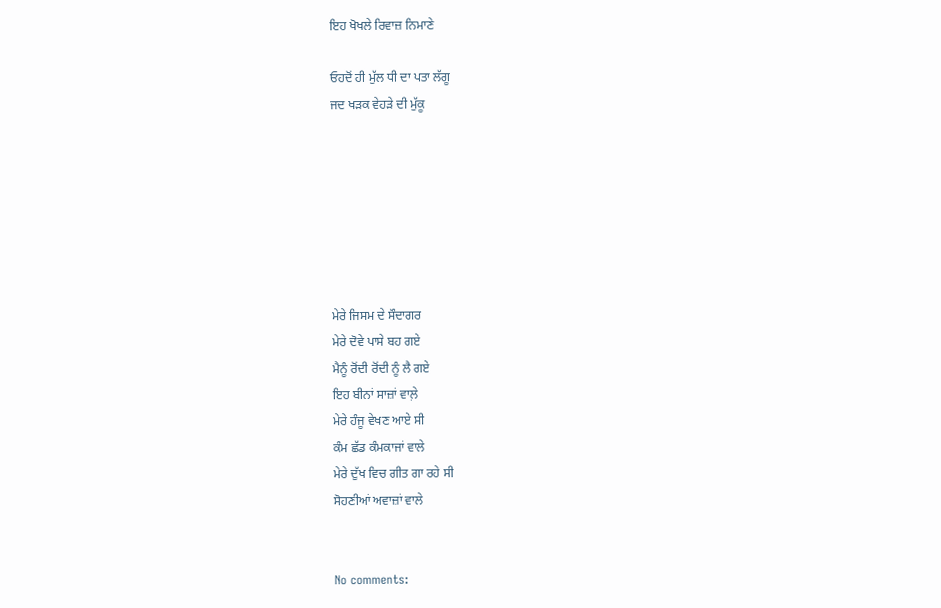ਇਹ ਖੋਖਲੇ ਰਿਵਾਜ਼ ਨਿਮਾਣੇ

ਓਹਦੋਂ ਹੀ ਮੁੱਲ ਧੀ ਦਾ ਪਤਾ ਲੱਗੂ
ਜਦ ਖੜਕ ਵੇਹੜੇ ਦੀ ਮੁੱਕੂ







ਮੇਰੇ ਜਿਸਮ ਦੇ ਸੌਦਾਗਰ
ਮੇਰੇ ਦੋਵੇ ਪਾਸੇ ਬਹ ਗਏ
ਮੈਨੂੰ ਰੋਂਦੀ ਰੋਂਦੀ ਨੂੰ ਲੈ ਗਏ
ਇਹ ਬੀਨਾਂ ਸਾਜ਼ਾਂ ਵਾਲ਼ੇ
ਮੇਰੇ ਹੰਜੂ ਵੇਖਣ ਆਏ ਸੀ
ਕੰਮ ਛੱਡ ਕੰਮਕਾਜਾਂ ਵਾਲੇ
ਮੇਰੇ ਦੁੱਖ ਵਿਚ ਗੀਤ ਗਾ ਰਹੇ ਸੀ
ਸੋਹਣੀਆਂ ਅਵਾਜ਼ਾਂ ਵਾਲੇ


No comments: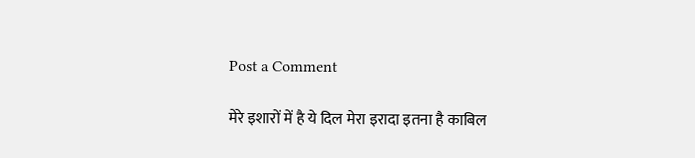Post a Comment

मेरे इशारों में है ये दिल मेरा इरादा इतना है काबिल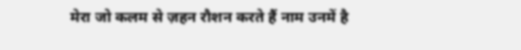मेरा जो कलम से ज़हन रौशन करते हैं नाम उनमें है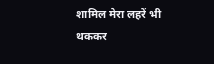शामिल मेरा लहरें भी थककर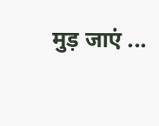मुड़ जाएं ...